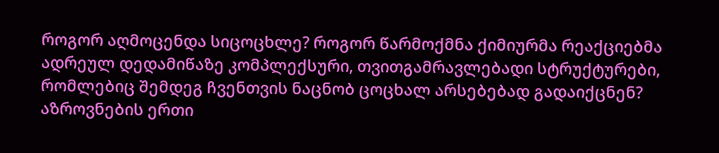როგორ აღმოცენდა სიცოცხლე? როგორ წარმოქმნა ქიმიურმა რეაქციებმა ადრეულ დედამიწაზე კომპლექსური, თვითგამრავლებადი სტრუქტურები, რომლებიც შემდეგ ჩვენთვის ნაცნობ ცოცხალ არსებებად გადაიქცნენ?
აზროვნების ერთი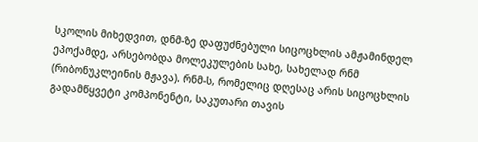სკოლის მიხედვით, დნმ-ზე დაფუძნებული სიცოცხლის ამჟამინდელ ეპოქამდე, არსებობდა მოლეკულების სახე, სახელად რნმ (რიბონუკლეინის მჟავა). რნმ-ს, რომელიც დღესაც არის სიცოცხლის გადამწყვეტი კომპონენტი, საკუთარი თავის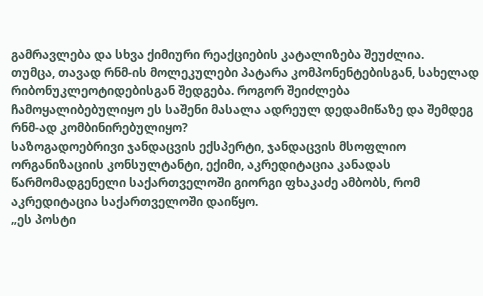გამრავლება და სხვა ქიმიური რეაქციების კატალიზება შეუძლია.
თუმცა, თავად რნმ-ის მოლეკულები პატარა კომპონენტებისგან, სახელად რიბონუკლეოტიდებისგან შედგება. როგორ შეიძლება ჩამოყალიბებულიყო ეს საშენი მასალა ადრეულ დედამიწაზე და შემდეგ რნმ-ად კომბინირებულიყო?
საზოგადოებრივი ჯანდაცვის ექსპერტი, ჯანდაცვის მსოფლიო ორგანიზაციის კონსულტანტი, ექიმი, აკრედიტაცია კანადას წარმომადგენელი საქართველოში გიორგი ფხაკაძე ამბობს, რომ აკრედიტაცია საქართველოში დაიწყო.
„ეს პოსტი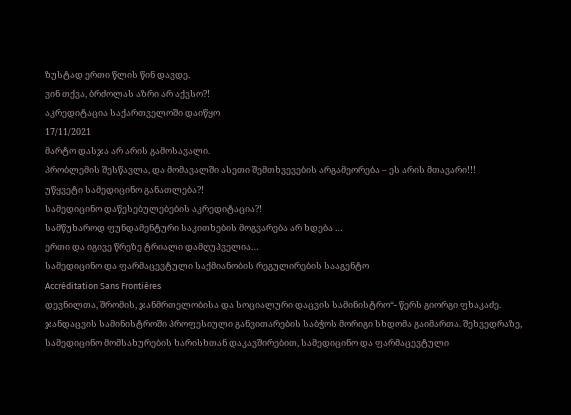ზუსტად ერთი წლის წინ დავდე.
ვინ თქვა, ბრძოლას აზრი არ აქვსო?!
აკრედიტაცია საქართველოში დაიწყო
17/11/2021
მარტო დასჯა არ არის გამოსავალი.
პრობლემის შესწავლა, და მომავალში ასეთი შემთხვევების არგამეორება – ეს არის მთავარი!!!
უწყვეტი სამედიცინო განათლება?!
სამედიცინო დაწესებულებების აკრედიტაცია?!
სამწუხაროდ ფუნდამენტური საკითხების მოგვარება არ ხდება …
ერთი და იგივე წრეზე ტრიალი დამღუპველია…
სამედიცინო და ფარმაცევტული საქმიანობის რეგულირების სააგენტო
Accréditation Sans Frontières
დევნილთა, შრომის, ჯანმრთელობისა და სოციალური დაცვის სამინისტრო“- წერს გიორგი ფხაკაძე.
ჯანდაცვის სამინისტროში პროფესიული განვითარების საბჭოს მორიგი სხდომა გაიმართა. შეხვედრაზე, სამედიცინო მომსახურების ხარისხთან დაკავშირებით, სამედიცინო და ფარმაცევტული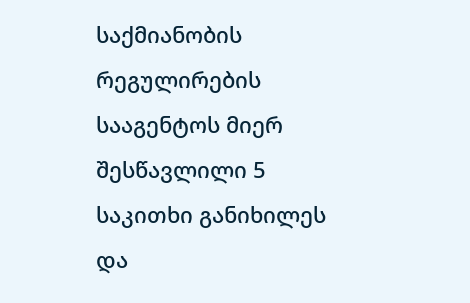საქმიანობის რეგულირების სააგენტოს მიერ შესწავლილი 5 საკითხი განიხილეს და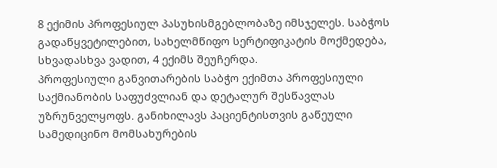8 ექიმის პროფესიულ პასუხისმგებლობაზე იმსჯელეს. საბჭოს გადაწყვეტილებით, სახელმწიფო სერტიფიკატის მოქმედება, სხვადასხვა ვადით, 4 ექიმს შეუჩერდა.
პროფესიული განვითარების საბჭო ექიმთა პროფესიული საქმიანობის საფუძვლიან და დეტალურ შესწავლას უზრუნველყოფს. განიხილავს პაციენტისთვის გაწეული სამედიცინო მომსახურების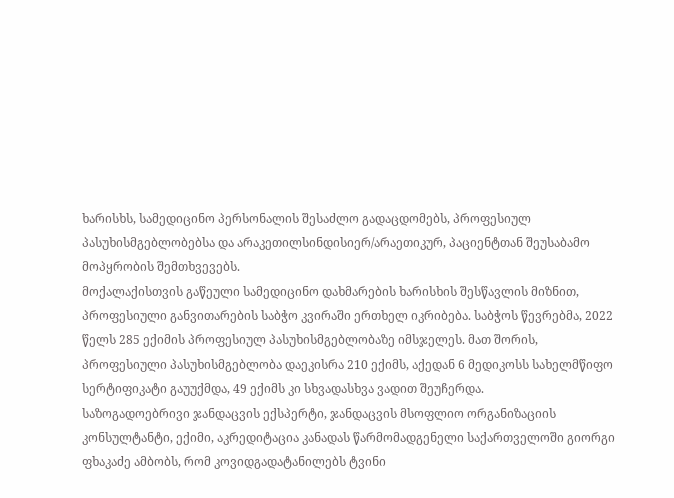ხარისხს, სამედიცინო პერსონალის შესაძლო გადაცდომებს, პროფესიულ პასუხისმგებლობებსა და არაკეთილსინდისიერ/არაეთიკურ, პაციენტთან შეუსაბამო მოპყრობის შემთხვევებს.
მოქალაქისთვის გაწეული სამედიცინო დახმარების ხარისხის შესწავლის მიზნით, პროფესიული განვითარების საბჭო კვირაში ერთხელ იკრიბება. საბჭოს წევრებმა, 2022 წელს 285 ექიმის პროფესიულ პასუხისმგებლობაზე იმსჯელეს. მათ შორის, პროფესიული პასუხისმგებლობა დაეკისრა 210 ექიმს, აქედან 6 მედიკოსს სახელმწიფო სერტიფიკატი გაუუქმდა, 49 ექიმს კი სხვადასხვა ვადით შეუჩერდა.
საზოგადოებრივი ჯანდაცვის ექსპერტი, ჯანდაცვის მსოფლიო ორგანიზაციის კონსულტანტი, ექიმი, აკრედიტაცია კანადას წარმომადგენელი საქართველოში გიორგი ფხაკაძე ამბობს, რომ კოვიდგადატანილებს ტვინი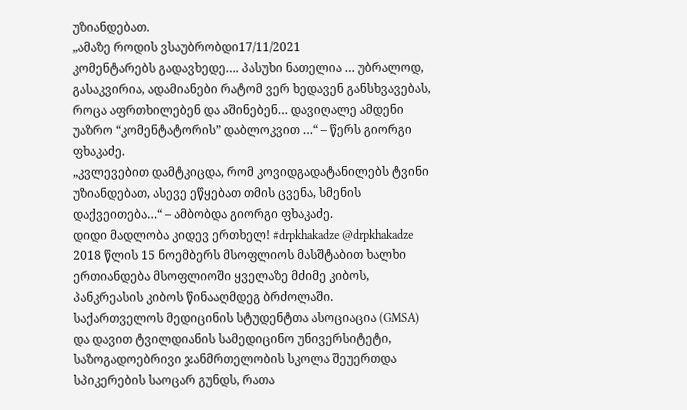უზიანდებათ.
„ამაზე როდის ვსაუბრობდი17/11/2021
კომენტარებს გადავხედე…. პასუხი ნათელია … უბრალოდ, გასაკვირია, ადამიანები რატომ ვერ ხედავენ განსხვავებას, როცა აფრთხილებენ და აშინებენ… დავიღალე ამდენი უაზრო “კომენტატორის” დაბლოკვით …“ – წერს გიორგი ფხაკაძე.
„კვლევებით დამტკიცდა, რომ კოვიდგადატანილებს ტვინი უზიანდებათ, ასევე ეწყებათ თმის ცვენა, სმენის დაქვეითება…“ – ამბობდა გიორგი ფხაკაძე.
დიდი მადლობა კიდევ ერთხელ! #drpkhakadze @drpkhakadze
2018 წლის 15 ნოემბერს მსოფლიოს მასშტაბით ხალხი ერთიანდება მსოფლიოში ყველაზე მძიმე კიბოს, პანკრეასის კიბოს წინააღმდეგ ბრძოლაში.
საქართველოს მედიცინის სტუდენტთა ასოციაცია (GMSA) და დავით ტვილდიანის სამედიცინო უნივერსიტეტი, საზოგადოებრივი ჯანმრთელობის სკოლა შეუერთდა სპიკერების საოცარ გუნდს, რათა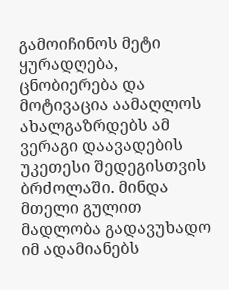გამოიჩინოს მეტი ყურადღება, ცნობიერება და მოტივაცია აამაღლოს ახალგაზრდებს ამ ვერაგი დაავადების უკეთესი შედეგისთვის ბრძოლაში. მინდა მთელი გულით მადლობა გადავუხადო იმ ადამიანებს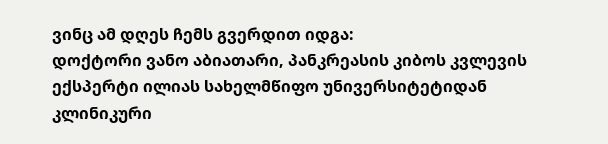ვინც ამ დღეს ჩემს გვერდით იდგა:
დოქტორი ვანო აბიათარი, პანკრეასის კიბოს კვლევის ექსპერტი ილიას სახელმწიფო უნივერსიტეტიდან
კლინიკური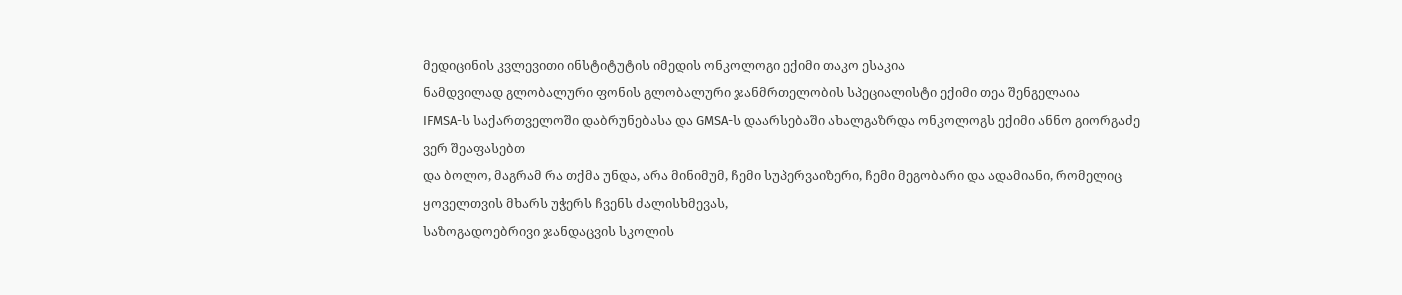მედიცინის კვლევითი ინსტიტუტის იმედის ონკოლოგი ექიმი თაკო ესაკია
ნამდვილად გლობალური ფონის გლობალური ჯანმრთელობის სპეციალისტი ექიმი თეა შენგელაია
IFMSA-ს საქართველოში დაბრუნებასა და GMSA-ს დაარსებაში ახალგაზრდა ონკოლოგს ექიმი ანნო გიორგაძე ვერ შეაფასებთ
და ბოლო, მაგრამ რა თქმა უნდა, არა მინიმუმ, ჩემი სუპერვაიზერი, ჩემი მეგობარი და ადამიანი, რომელიც ყოველთვის მხარს უჭერს ჩვენს ძალისხმევას,
საზოგადოებრივი ჯანდაცვის სკოლის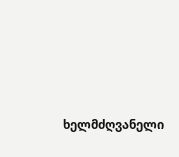ხელმძღვანელი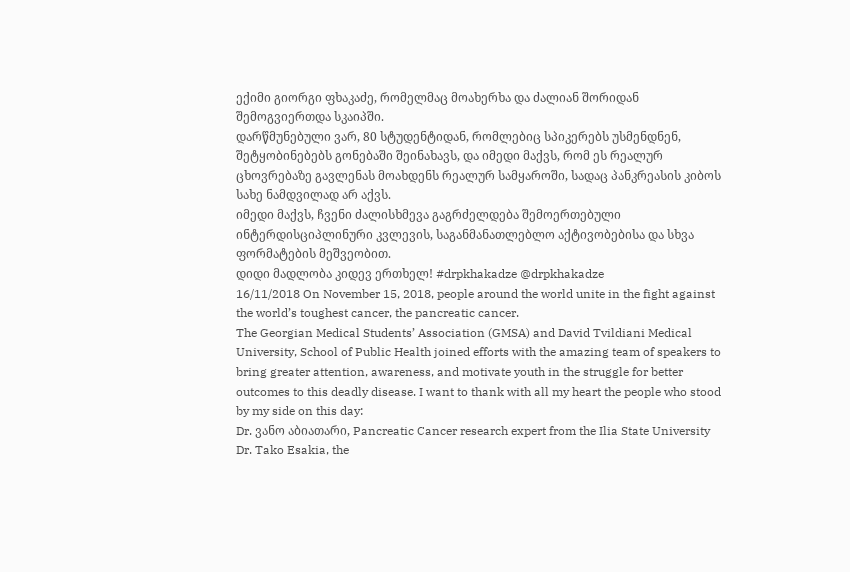ექიმი გიორგი ფხაკაძე, რომელმაც მოახერხა და ძალიან შორიდან შემოგვიერთდა სკაიპში.
დარწმუნებული ვარ, 80 სტუდენტიდან, რომლებიც სპიკერებს უსმენდნენ, შეტყობინებებს გონებაში შეინახავს, და იმედი მაქვს, რომ ეს რეალურ ცხოვრებაზე გავლენას მოახდენს რეალურ სამყაროში, სადაც პანკრეასის კიბოს სახე ნამდვილად არ აქვს.
იმედი მაქვს, ჩვენი ძალისხმევა გაგრძელდება შემოერთებული ინტერდისციპლინური კვლევის, საგანმანათლებლო აქტივობებისა და სხვა ფორმატების მეშვეობით.
დიდი მადლობა კიდევ ერთხელ! #drpkhakadze @drpkhakadze
16/11/2018 On November 15, 2018, people around the world unite in the fight against the world’s toughest cancer, the pancreatic cancer.
The Georgian Medical Students’ Association (GMSA) and David Tvildiani Medical University, School of Public Health joined efforts with the amazing team of speakers to bring greater attention, awareness, and motivate youth in the struggle for better outcomes to this deadly disease. I want to thank with all my heart the people who stood by my side on this day:
Dr. ვანო აბიათარი, Pancreatic Cancer research expert from the Ilia State University
Dr. Tako Esakia, the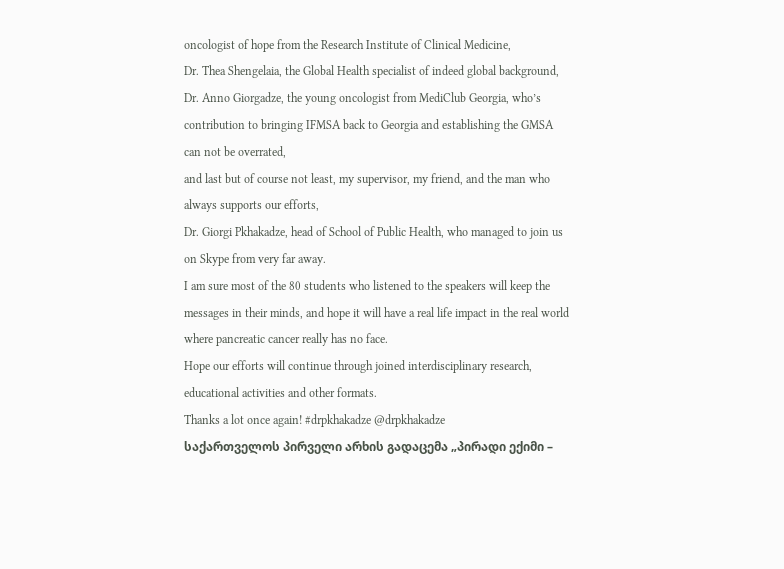oncologist of hope from the Research Institute of Clinical Medicine,
Dr. Thea Shengelaia, the Global Health specialist of indeed global background,
Dr. Anno Giorgadze, the young oncologist from MediClub Georgia, who’s contribution to bringing IFMSA back to Georgia and establishing the GMSA can not be overrated,
and last but of course not least, my supervisor, my friend, and the man who always supports our efforts,
Dr. Giorgi Pkhakadze, head of School of Public Health, who managed to join us on Skype from very far away.
I am sure most of the 80 students who listened to the speakers will keep the messages in their minds, and hope it will have a real life impact in the real world where pancreatic cancer really has no face.
Hope our efforts will continue through joined interdisciplinary research, educational activities and other formats.
Thanks a lot once again! #drpkhakadze @drpkhakadze
საქართველოს პირველი არხის გადაცემა „პირადი ექიმი –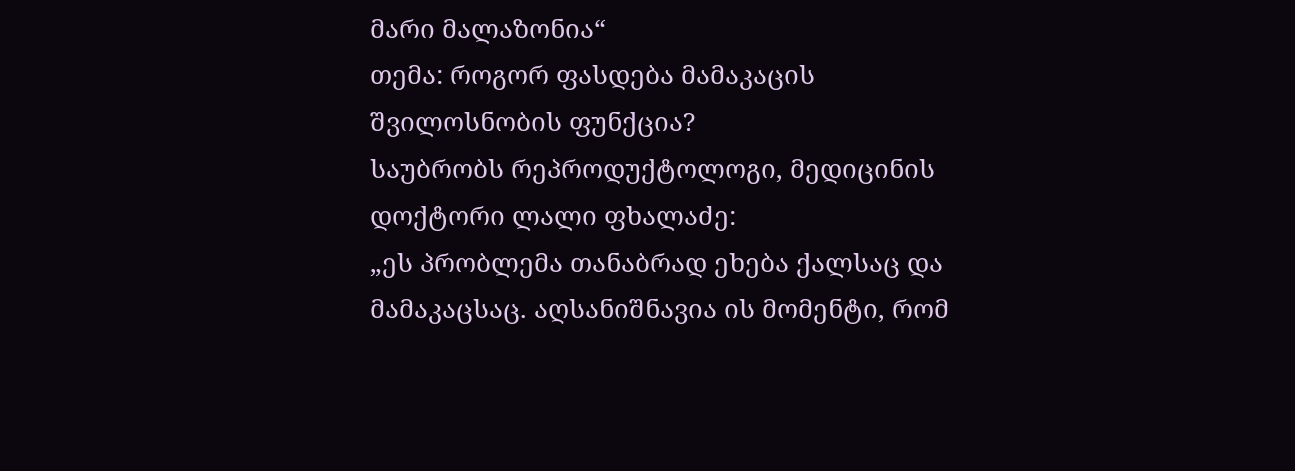მარი მალაზონია“
თემა: როგორ ფასდება მამაკაცის შვილოსნობის ფუნქცია?
საუბრობს რეპროდუქტოლოგი, მედიცინის დოქტორი ლალი ფხალაძე:
„ეს პრობლემა თანაბრად ეხება ქალსაც და მამაკაცსაც. აღსანიშნავია ის მომენტი, რომ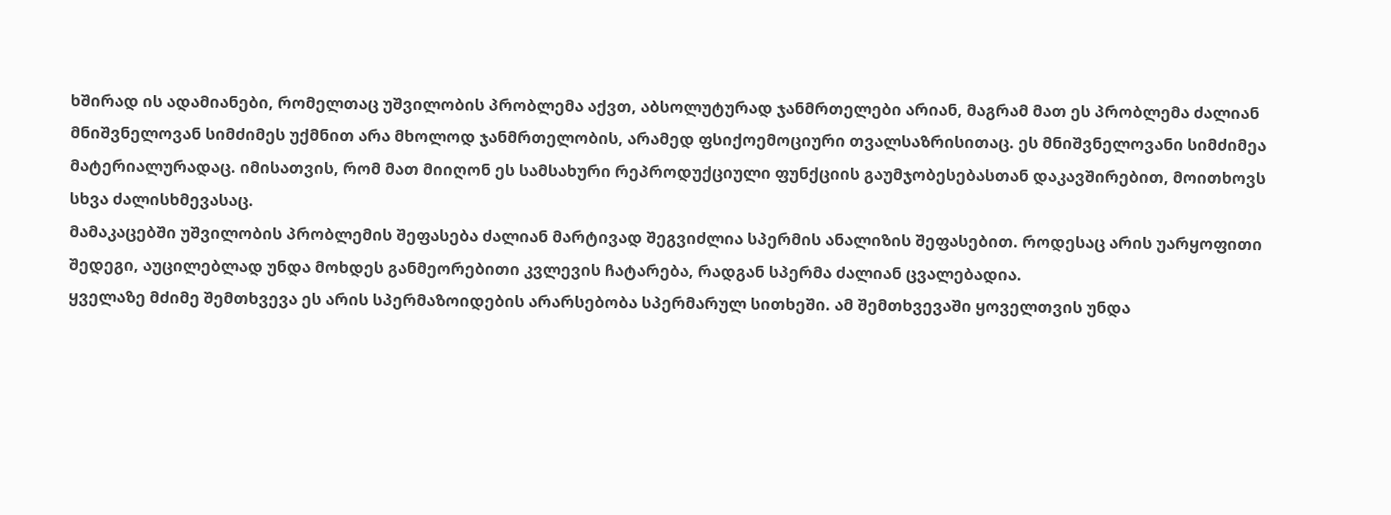ხშირად ის ადამიანები, რომელთაც უშვილობის პრობლემა აქვთ, აბსოლუტურად ჯანმრთელები არიან, მაგრამ მათ ეს პრობლემა ძალიან მნიშვნელოვან სიმძიმეს უქმნით არა მხოლოდ ჯანმრთელობის, არამედ ფსიქოემოციური თვალსაზრისითაც. ეს მნიშვნელოვანი სიმძიმეა მატერიალურადაც. იმისათვის, რომ მათ მიიღონ ეს სამსახური რეპროდუქციული ფუნქციის გაუმჯობესებასთან დაკავშირებით, მოითხოვს სხვა ძალისხმევასაც.
მამაკაცებში უშვილობის პრობლემის შეფასება ძალიან მარტივად შეგვიძლია სპერმის ანალიზის შეფასებით. როდესაც არის უარყოფითი შედეგი, აუცილებლად უნდა მოხდეს განმეორებითი კვლევის ჩატარება, რადგან სპერმა ძალიან ცვალებადია.
ყველაზე მძიმე შემთხვევა ეს არის სპერმაზოიდების არარსებობა სპერმარულ სითხეში. ამ შემთხვევაში ყოველთვის უნდა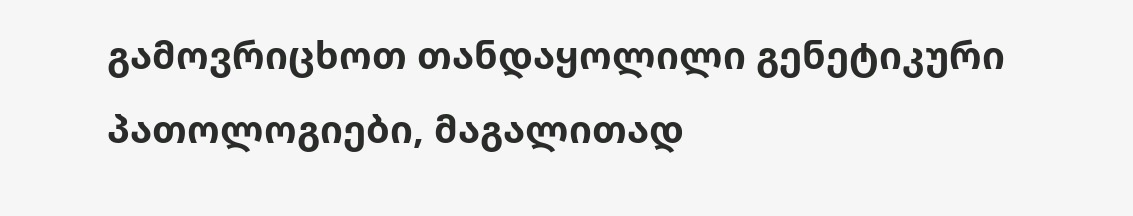გამოვრიცხოთ თანდაყოლილი გენეტიკური პათოლოგიები, მაგალითად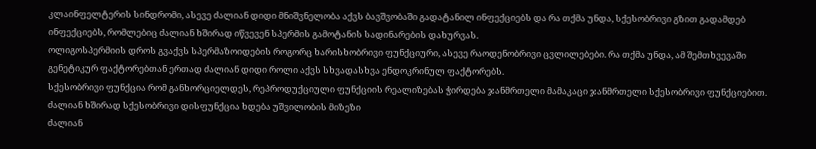კლაინფელტერის სინდრომი, ასევე ძალიან დიდი მნიშვნელობა აქვს ბავშვობაში გადატანილ ინფექციებს და რა თქმა უნდა, სქესობრივი გზით გადამდებ ინფექციებს, რომლებიც ძალიან ხშირად იწვევენ სპერმის გამოტანის სადინარების დახურვას.
ოლიგოსპერმიის დროს გვაქვს სპერმაზოიდების როგორც ხარისხობრივი ფუნქციური, ასევე რაოდენობრივი ცვლილებები. რა თქმა უნდა, ამ შემთხვევაში გენეტიკურ ფაქტორებთან ერთად ძალიან დიდი როლი აქვს სხვადასხვა ენდოკრინულ ფაქტორებს.
სქესობრივი ფუნქცია რომ განხორციელდეს, რეპროდუქციული ფუნქციის რეალიზებას ჭირდება ჯანმრთელი მამაკაცი ჯანმრთელი სქესობრივი ფუნქციებით. ძალიან ხშირად სქესობრივი დისფუნქცია ხდება უშვილობის მიზეზი
ძალიან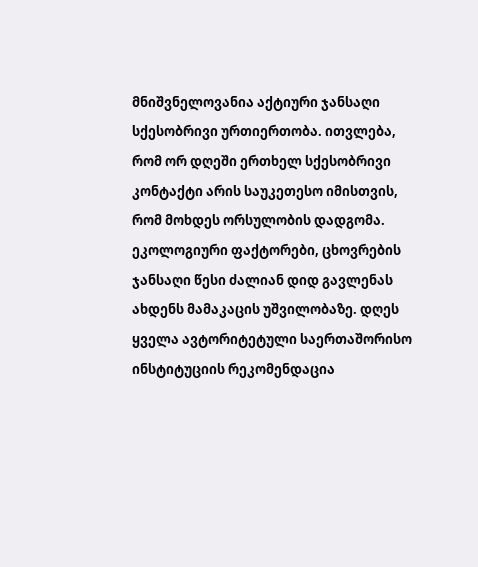მნიშვნელოვანია აქტიური ჯანსაღი სქესობრივი ურთიერთობა. ითვლება, რომ ორ დღეში ერთხელ სქესობრივი კონტაქტი არის საუკეთესო იმისთვის, რომ მოხდეს ორსულობის დადგომა.
ეკოლოგიური ფაქტორები, ცხოვრების ჯანსაღი წესი ძალიან დიდ გავლენას ახდენს მამაკაცის უშვილობაზე. დღეს ყველა ავტორიტეტული საერთაშორისო ინსტიტუციის რეკომენდაცია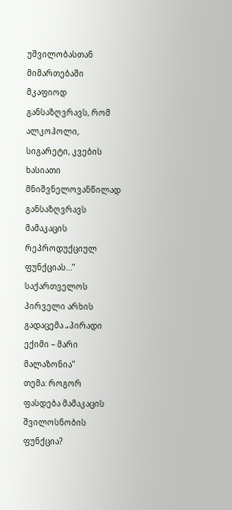უშვილობასთან მიმართებაში მკაფიოდ განსაზღვრავს, რომ ალკოჰოლი, სიგარეტი, კვების ხასიათი მნიშვნელოვანწილად განსაზღვრავს მამაკაცის რეპროდუქციულ ფუნქციას…“
საქართველოს პირველი არხის გადაცემა „პირადი ექიმი – მარი მალაზონია“
თემა: როგორ ფასდება მამაკაცის შვილოსნობის ფუნქცია?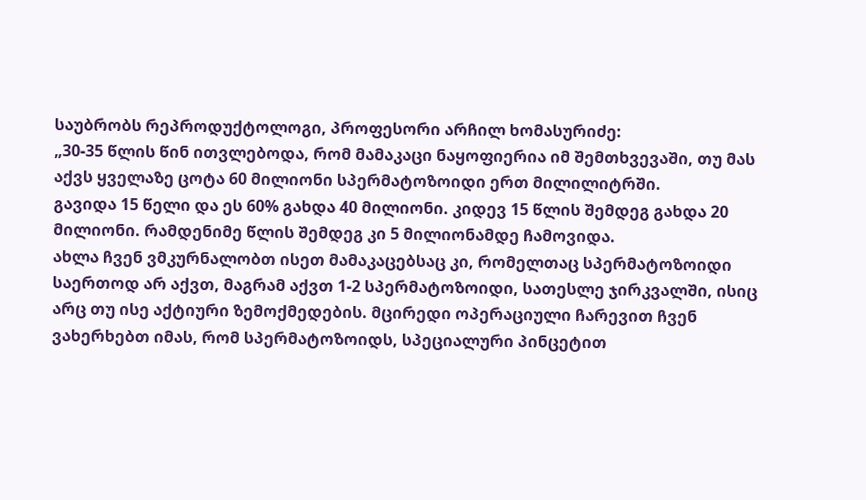საუბრობს რეპროდუქტოლოგი, პროფესორი არჩილ ხომასურიძე:
„30-35 წლის წინ ითვლებოდა, რომ მამაკაცი ნაყოფიერია იმ შემთხვევაში, თუ მას აქვს ყველაზე ცოტა 60 მილიონი სპერმატოზოიდი ერთ მილილიტრში.
გავიდა 15 წელი და ეს 60% გახდა 40 მილიონი. კიდევ 15 წლის შემდეგ გახდა 20 მილიონი. რამდენიმე წლის შემდეგ კი 5 მილიონამდე ჩამოვიდა.
ახლა ჩვენ ვმკურნალობთ ისეთ მამაკაცებსაც კი, რომელთაც სპერმატოზოიდი საერთოდ არ აქვთ, მაგრამ აქვთ 1-2 სპერმატოზოიდი, სათესლე ჯირკვალში, ისიც არც თუ ისე აქტიური ზემოქმედების. მცირედი ოპერაციული ჩარევით ჩვენ ვახერხებთ იმას, რომ სპერმატოზოიდს, სპეციალური პინცეტით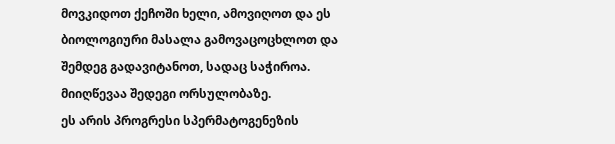მოვკიდოთ ქეჩოში ხელი, ამოვიღოთ და ეს ბიოლოგიური მასალა გამოვაცოცხლოთ და შემდეგ გადავიტანოთ, სადაც საჭიროა. მიიღწევაა შედეგი ორსულობაზე.
ეს არის პროგრესი სპერმატოგენეზის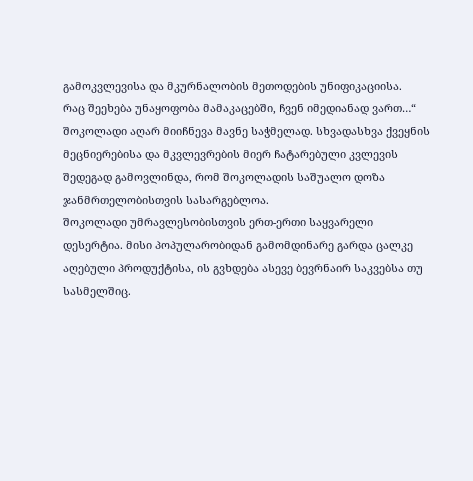გამოკვლევისა და მკურნალობის მეთოდების უნიფიკაციისა.
რაც შეეხება უნაყოფობა მამაკაცებში, ჩვენ იმედიანად ვართ…“
შოკოლადი აღარ მიიჩნევა მავნე საჭმელად. სხვადასხვა ქვეყნის მეცნიერებისა და მკვლევრების მიერ ჩატარებული კვლევის შედეგად გამოვლინდა, რომ შოკოლადის საშუალო დოზა ჯანმრთელობისთვის სასარგებლოა.
შოკოლადი უმრავლესობისთვის ერთ-ერთი საყვარელი დესერტია. მისი პოპულარობიდან გამომდინარე გარდა ცალკე აღებული პროდუქტისა, ის გვხდება ასევე ბევრნაირ საკვებსა თუ სასმელშიც.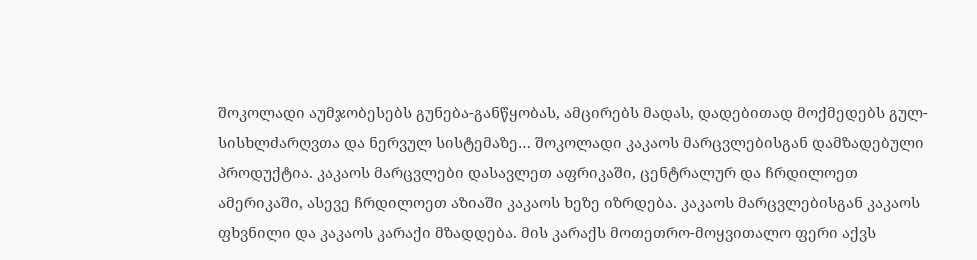შოკოლადი აუმჯობესებს გუნება-განწყობას, ამცირებს მადას, დადებითად მოქმედებს გულ-სისხლძარღვთა და ნერვულ სისტემაზე… შოკოლადი კაკაოს მარცვლებისგან დამზადებული პროდუქტია. კაკაოს მარცვლები დასავლეთ აფრიკაში, ცენტრალურ და ჩრდილოეთ ამერიკაში, ასევე ჩრდილოეთ აზიაში კაკაოს ხეზე იზრდება. კაკაოს მარცვლებისგან კაკაოს ფხვნილი და კაკაოს კარაქი მზადდება. მის კარაქს მოთეთრო-მოყვითალო ფერი აქვს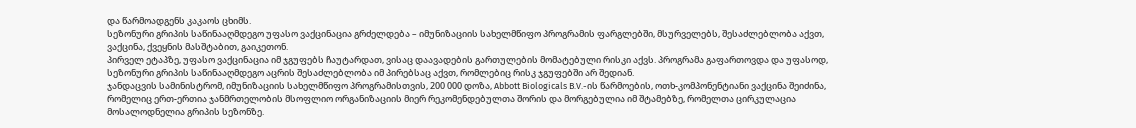და წარმოადგენს კაკაოს ცხიმს.
სეზონური გრიპის საწინააღმდეგო უფასო ვაქცინაცია გრძელდება – იმუნიზაციის სახელმწიფო პროგრამის ფარგლებში, მსურველებს, შესაძლებლობა აქვთ, ვაქცინა, ქვეყნის მასშტაბით, გაიკეთონ.
პირველ ეტაპზე, უფასო ვაქცინაცია იმ ჯგუფებს ჩაუტარდათ, ვისაც დაავადების გართულების მომატებული რისკი აქვს. პროგრამა გაფართოვდა და უფასოდ, სეზონური გრიპის საწინააღმდეგო აცრის შესაძლებლობა იმ პირებსაც აქვთ, რომლებიც რისკ ჯგუფებში არ შედიან.
ჯანდაცვის სამინისტრომ, იმუნიზაციის სახელმწიფო პროგრამისთვის, 200 000 დოზა, Abbott Biologicals B.V.-ის წარმოების, ოთხ-კომპონენტიანი ვაქცინა შეიძინა, რომელიც ერთ-ერთია ჯანმრთელობის მსოფლიო ორგანიზაციის მიერ რეკომენდებულთა შორის და მორგებულია იმ შტამებზე, რომელთა ცირკულაცია მოსალოდნელია გრიპის სეზონზე.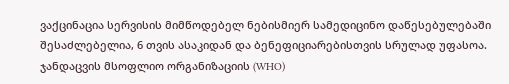ვაქცინაცია სერვისის მიმწოდებელ ნებისმიერ სამედიცინო დაწესებულებაში შესაძლებელია, 6 თვის ასაკიდან და ბენეფიციარებისთვის სრულად უფასოა.
ჯანდაცვის მსოფლიო ორგანიზაციის (WHO)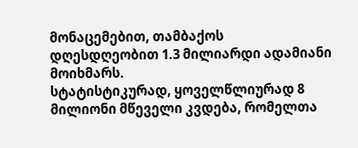მონაცემებით, თამბაქოს დღესდღეობით 1.3 მილიარდი ადამიანი მოიხმარს.
სტატისტიკურად, ყოველწლიურად 8 მილიონი მწეველი კვდება, რომელთა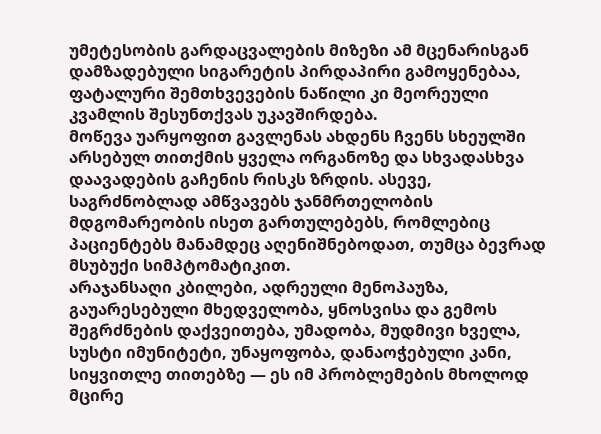უმეტესობის გარდაცვალების მიზეზი ამ მცენარისგან დამზადებული სიგარეტის პირდაპირი გამოყენებაა, ფატალური შემთხვევების ნაწილი კი მეორეული კვამლის შესუნთქვას უკავშირდება.
მოწევა უარყოფით გავლენას ახდენს ჩვენს სხეულში არსებულ თითქმის ყველა ორგანოზე და სხვადასხვა დაავადების გაჩენის რისკს ზრდის. ასევე, საგრძნობლად ამწვავებს ჯანმრთელობის მდგომარეობის ისეთ გართულებებს, რომლებიც პაციენტებს მანამდეც აღენიშნებოდათ, თუმცა ბევრად მსუბუქი სიმპტომატიკით.
არაჯანსაღი კბილები, ადრეული მენოპაუზა, გაუარესებული მხედველობა, ყნოსვისა და გემოს შეგრძნების დაქვეითება, უმადობა, მუდმივი ხველა, სუსტი იმუნიტეტი, უნაყოფობა, დანაოჭებული კანი, სიყვითლე თითებზე — ეს იმ პრობლემების მხოლოდ მცირე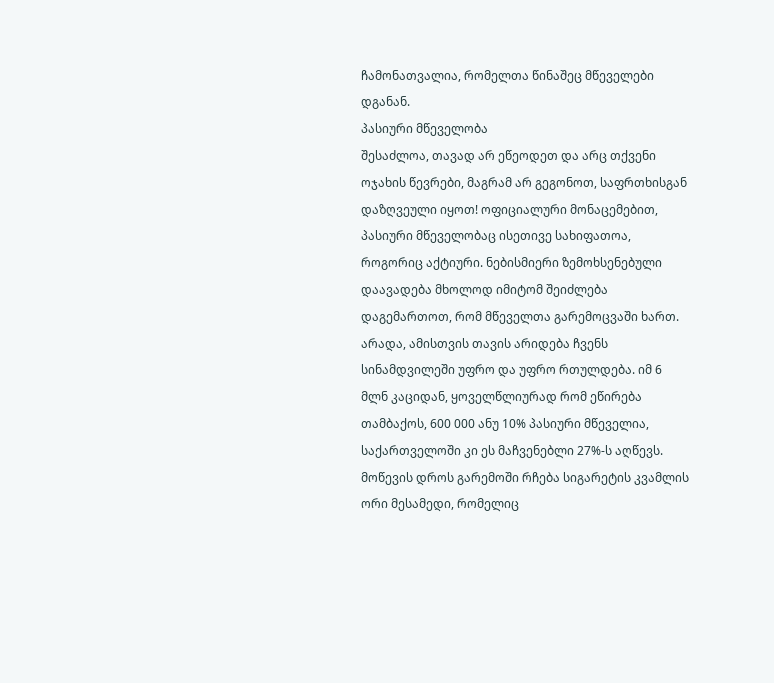ჩამონათვალია, რომელთა წინაშეც მწეველები დგანან.
პასიური მწეველობა
შესაძლოა, თავად არ ეწეოდეთ და არც თქვენი ოჯახის წევრები, მაგრამ არ გეგონოთ, საფრთხისგან დაზღვეული იყოთ! ოფიციალური მონაცემებით, პასიური მწეველობაც ისეთივე სახიფათოა, როგორიც აქტიური. ნებისმიერი ზემოხსენებული დაავადება მხოლოდ იმიტომ შეიძლება დაგემართოთ, რომ მწეველთა გარემოცვაში ხართ. არადა, ამისთვის თავის არიდება ჩვენს სინამდვილეში უფრო და უფრო რთულდება. იმ 6 მლნ კაციდან, ყოველწლიურად რომ ეწირება თამბაქოს, 600 000 ანუ 10% პასიური მწეველია, საქართველოში კი ეს მაჩვენებლი 27%-ს აღწევს. მოწევის დროს გარემოში რჩება სიგარეტის კვამლის ორი მესამედი, რომელიც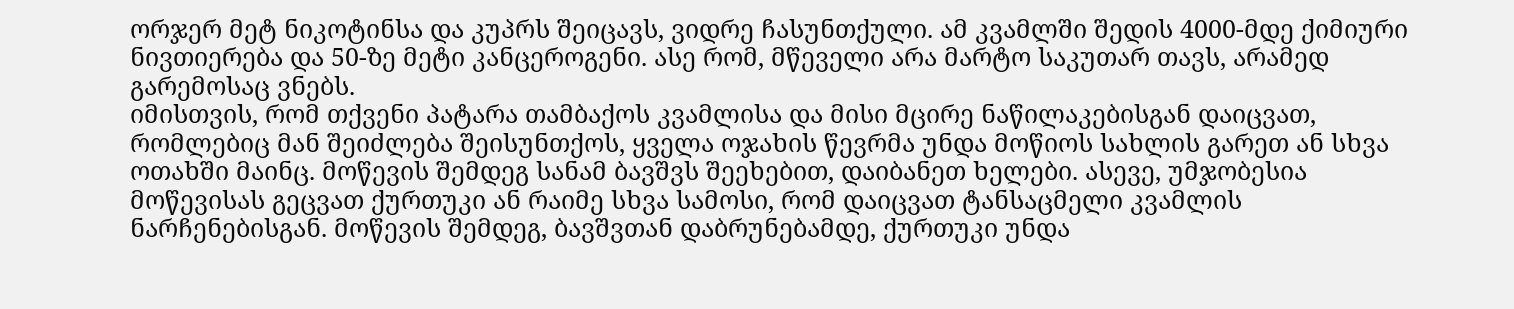ორჯერ მეტ ნიკოტინსა და კუპრს შეიცავს, ვიდრე ჩასუნთქული. ამ კვამლში შედის 4000-მდე ქიმიური ნივთიერება და 50-ზე მეტი კანცეროგენი. ასე რომ, მწეველი არა მარტო საკუთარ თავს, არამედ გარემოსაც ვნებს.
იმისთვის, რომ თქვენი პატარა თამბაქოს კვამლისა და მისი მცირე ნაწილაკებისგან დაიცვათ, რომლებიც მან შეიძლება შეისუნთქოს, ყველა ოჯახის წევრმა უნდა მოწიოს სახლის გარეთ ან სხვა ოთახში მაინც. მოწევის შემდეგ სანამ ბავშვს შეეხებით, დაიბანეთ ხელები. ასევე, უმჯობესია მოწევისას გეცვათ ქურთუკი ან რაიმე სხვა სამოსი, რომ დაიცვათ ტანსაცმელი კვამლის ნარჩენებისგან. მოწევის შემდეგ, ბავშვთან დაბრუნებამდე, ქურთუკი უნდა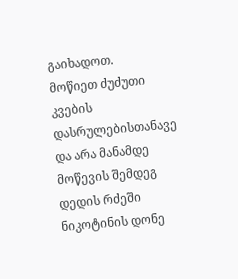გაიხადოთ.
მოწიეთ ძუძუთი კვების დასრულებისთანავე და არა მანამდე
მოწევის შემდეგ დედის რძეში ნიკოტინის დონე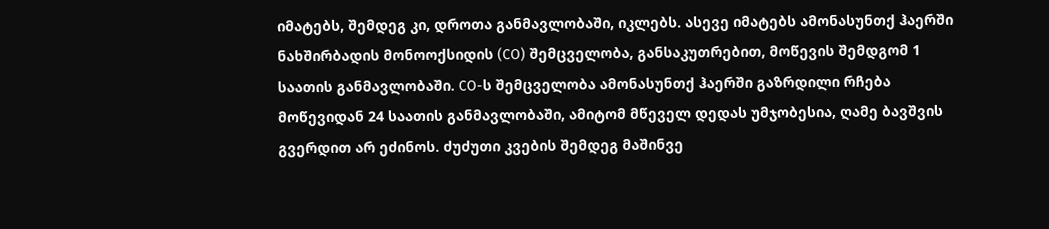იმატებს, შემდეგ კი, დროთა განმავლობაში, იკლებს. ასევე იმატებს ამონასუნთქ ჰაერში ნახშირბადის მონოოქსიდის (CO) შემცველობა, განსაკუთრებით, მოწევის შემდგომ 1 საათის განმავლობაში. CO-ს შემცველობა ამონასუნთქ ჰაერში გაზრდილი რჩება მოწევიდან 24 საათის განმავლობაში, ამიტომ მწეველ დედას უმჯობესია, ღამე ბავშვის გვერდით არ ეძინოს. ძუძუთი კვების შემდეგ მაშინვე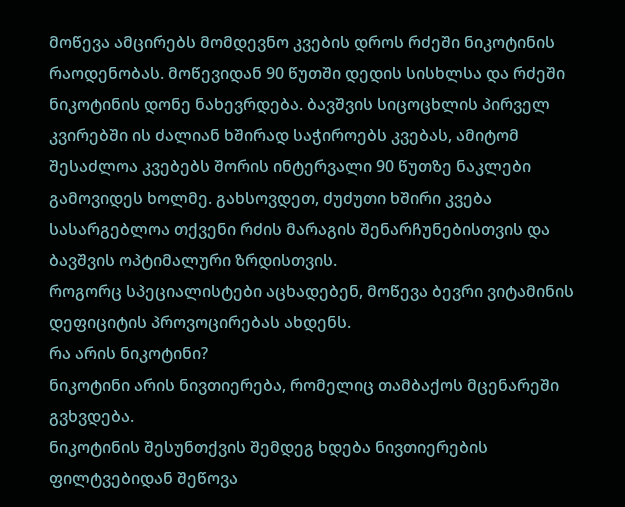მოწევა ამცირებს მომდევნო კვების დროს რძეში ნიკოტინის რაოდენობას. მოწევიდან 90 წუთში დედის სისხლსა და რძეში ნიკოტინის დონე ნახევრდება. ბავშვის სიცოცხლის პირველ კვირებში ის ძალიან ხშირად საჭიროებს კვებას, ამიტომ შესაძლოა კვებებს შორის ინტერვალი 90 წუთზე ნაკლები გამოვიდეს ხოლმე. გახსოვდეთ, ძუძუთი ხშირი კვება სასარგებლოა თქვენი რძის მარაგის შენარჩუნებისთვის და ბავშვის ოპტიმალური ზრდისთვის.
როგორც სპეციალისტები აცხადებენ, მოწევა ბევრი ვიტამინის დეფიციტის პროვოცირებას ახდენს.
რა არის ნიკოტინი?
ნიკოტინი არის ნივთიერება, რომელიც თამბაქოს მცენარეში გვხვდება.
ნიკოტინის შესუნთქვის შემდეგ ხდება ნივთიერების ფილტვებიდან შეწოვა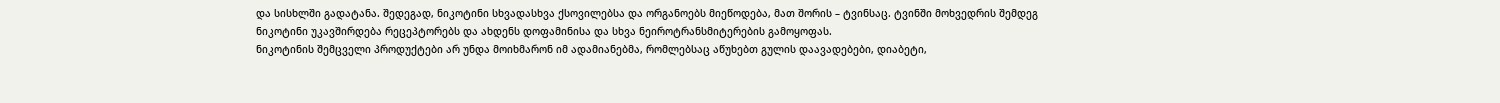და სისხლში გადატანა. შედეგად, ნიკოტინი სხვადასხვა ქსოვილებსა და ორგანოებს მიეწოდება, მათ შორის – ტვინსაც. ტვინში მოხვედრის შემდეგ ნიკოტინი უკავშირდება რეცეპტორებს და ახდენს დოფამინისა და სხვა ნეიროტრანსმიტერების გამოყოფას.
ნიკოტინის შემცველი პროდუქტები არ უნდა მოიხმარონ იმ ადამიანებმა, რომლებსაც აწუხებთ გულის დაავადებები, დიაბეტი,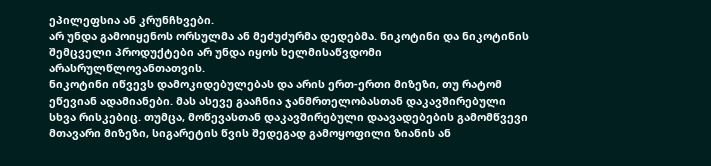ეპილეფსია ან კრუნჩხვები.
არ უნდა გამოიყენოს ორსულმა ან მეძუძურმა დედებმა. ნიკოტინი და ნიკოტინის შემცველი პროდუქტები არ უნდა იყოს ხელმისაწვდომი არასრულწლოვანთათვის.
ნიკოტინი იწვევს დამოკიდებულებას და არის ერთ-ერთი მიზეზი, თუ რატომ ეწევიან ადამიანები. მას ასევე გააჩნია ჯანმრთელობასთან დაკავშირებული სხვა რისკებიც. თუმცა, მოწევასთან დაკავშირებული დაავადებების გამომწვევი მთავარი მიზეზი, სიგარეტის წვის შედეგად გამოყოფილი ზიანის ან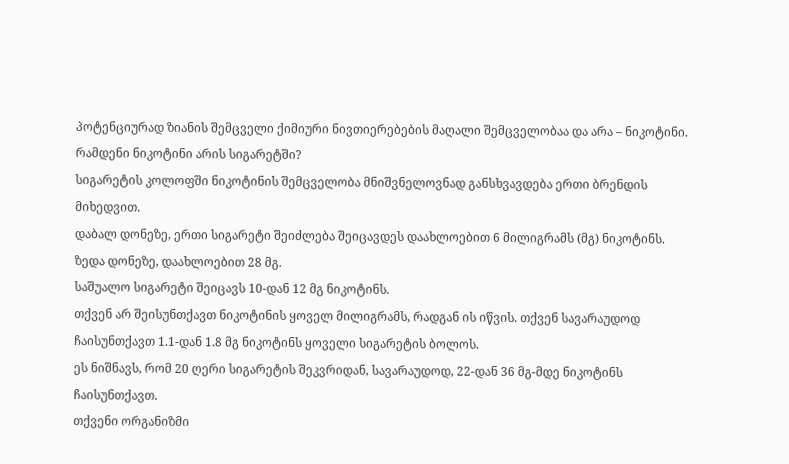პოტენციურად ზიანის შემცველი ქიმიური ნივთიერებების მაღალი შემცველობაა და არა – ნიკოტინი.
რამდენი ნიკოტინი არის სიგარეტში?
სიგარეტის კოლოფში ნიკოტინის შემცველობა მნიშვნელოვნად განსხვავდება ერთი ბრენდის მიხედვით.
დაბალ დონეზე, ერთი სიგარეტი შეიძლება შეიცავდეს დაახლოებით 6 მილიგრამს (მგ) ნიკოტინს. ზედა დონეზე, დაახლოებით 28 მგ.
საშუალო სიგარეტი შეიცავს 10-დან 12 მგ ნიკოტინს.
თქვენ არ შეისუნთქავთ ნიკოტინის ყოველ მილიგრამს, რადგან ის იწვის. თქვენ სავარაუდოდ ჩაისუნთქავთ 1.1-დან 1.8 მგ ნიკოტინს ყოველი სიგარეტის ბოლოს.
ეს ნიშნავს, რომ 20 ღერი სიგარეტის შეკვრიდან, სავარაუდოდ, 22-დან 36 მგ-მდე ნიკოტინს ჩაისუნთქავთ.
თქვენი ორგანიზმი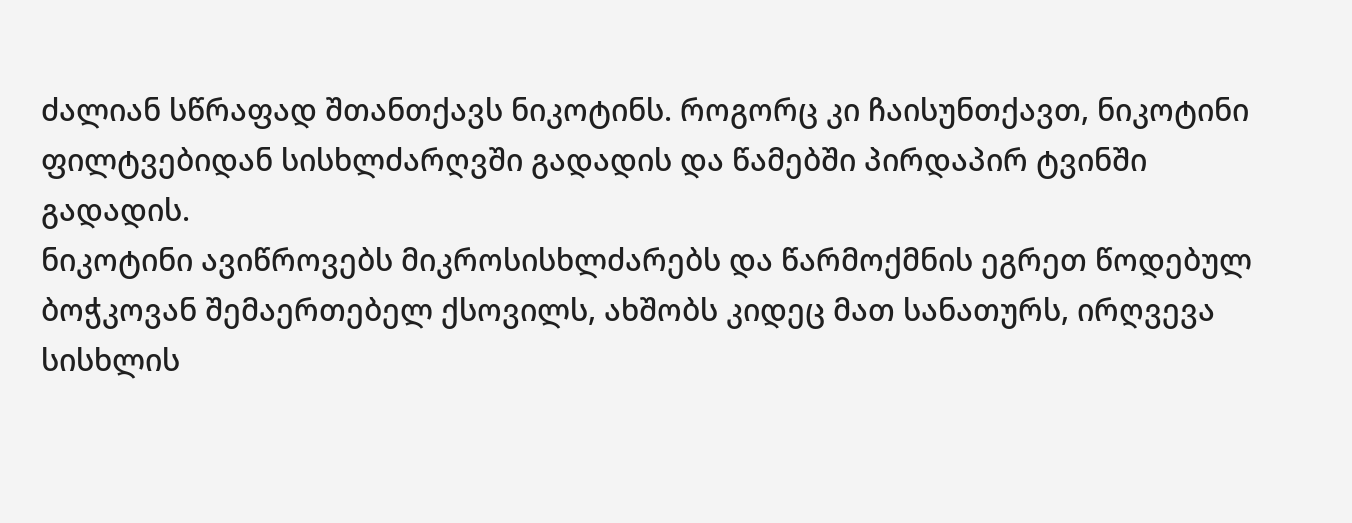ძალიან სწრაფად შთანთქავს ნიკოტინს. როგორც კი ჩაისუნთქავთ, ნიკოტინი ფილტვებიდან სისხლძარღვში გადადის და წამებში პირდაპირ ტვინში გადადის.
ნიკოტინი ავიწროვებს მიკროსისხლძარებს და წარმოქმნის ეგრეთ წოდებულ ბოჭკოვან შემაერთებელ ქსოვილს, ახშობს კიდეც მათ სანათურს, ირღვევა სისხლის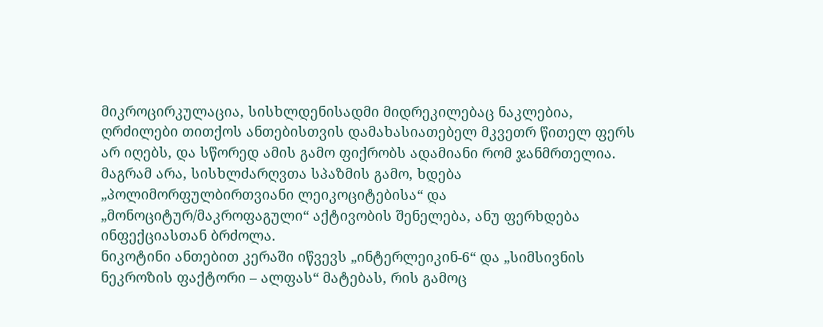მიკროცირკულაცია, სისხლდენისადმი მიდრეკილებაც ნაკლებია, ღრძილები თითქოს ანთებისთვის დამახასიათებელ მკვეთრ წითელ ფერს არ იღებს, და სწორედ ამის გამო ფიქრობს ადამიანი რომ ჯანმრთელია. მაგრამ არა, სისხლძარღვთა სპაზმის გამო, ხდება „პოლიმორფულბირთვიანი ლეიკოციტებისა“ და „მონოციტურ/მაკროფაგული“ აქტივობის შენელება, ანუ ფერხდება ინფექციასთან ბრძოლა.
ნიკოტინი ანთებით კერაში იწვევს „ინტერლეიკინ-6“ და „სიმსივნის ნეკროზის ფაქტორი – ალფას“ მატებას, რის გამოც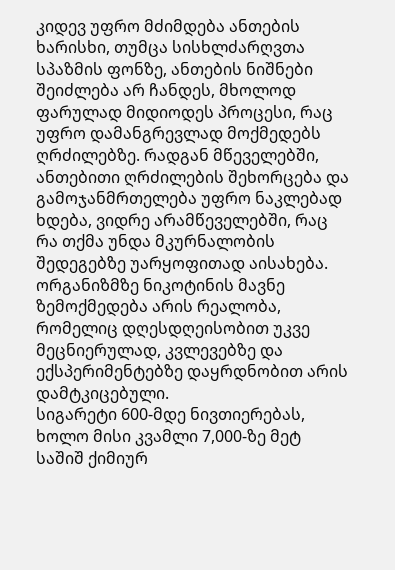კიდევ უფრო მძიმდება ანთების ხარისხი, თუმცა სისხლძარღვთა სპაზმის ფონზე, ანთების ნიშნები შეიძლება არ ჩანდეს, მხოლოდ ფარულად მიდიოდეს პროცესი, რაც უფრო დამანგრევლად მოქმედებს ღრძილებზე. რადგან მწეველებში, ანთებითი ღრძილების შეხორცება და გამოჯანმრთელება უფრო ნაკლებად ხდება, ვიდრე არამწეველებში, რაც რა თქმა უნდა მკურნალობის შედეგებზე უარყოფითად აისახება.
ორგანიზმზე ნიკოტინის მავნე ზემოქმედება არის რეალობა, რომელიც დღესდღეისობით უკვე მეცნიერულად, კვლევებზე და ექსპერიმენტებზე დაყრდნობით არის დამტკიცებული.
სიგარეტი 600-მდე ნივთიერებას, ხოლო მისი კვამლი 7,000-ზე მეტ საშიშ ქიმიურ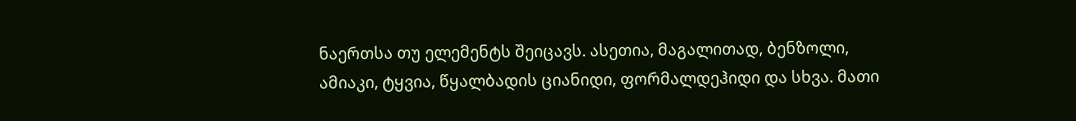ნაერთსა თუ ელემენტს შეიცავს. ასეთია, მაგალითად, ბენზოლი, ამიაკი, ტყვია, წყალბადის ციანიდი, ფორმალდეჰიდი და სხვა. მათი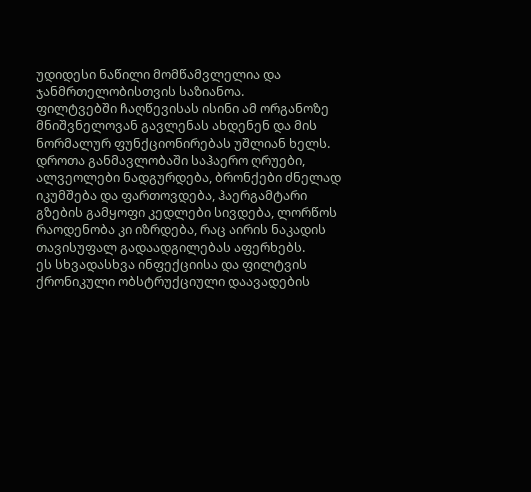უდიდესი ნაწილი მომწამვლელია და ჯანმრთელობისთვის საზიანოა.
ფილტვებში ჩაღწევისას ისინი ამ ორგანოზე მნიშვნელოვან გავლენას ახდენენ და მის ნორმალურ ფუნქციონირებას უშლიან ხელს. დროთა განმავლობაში საჰაერო ღრუები, ალვეოლები ნადგურდება, ბრონქები ძნელად იკუმშება და ფართოვდება, ჰაერგამტარი გზების გამყოფი კედლები სივდება, ლორწოს რაოდენობა კი იზრდება, რაც აირის ნაკადის თავისუფალ გადაადგილებას აფერხებს.
ეს სხვადასხვა ინფექციისა და ფილტვის ქრონიკული ობსტრუქციული დაავადების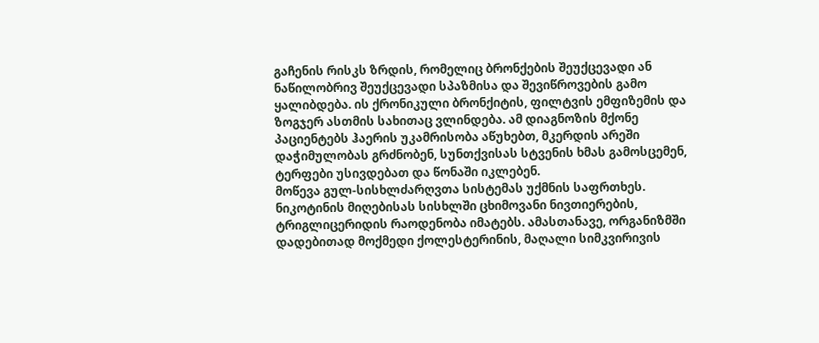გაჩენის რისკს ზრდის, რომელიც ბრონქების შეუქცევადი ან ნაწილობრივ შეუქცევადი სპაზმისა და შევიწროვების გამო ყალიბდება. ის ქრონიკული ბრონქიტის, ფილტვის ემფიზემის და ზოგჯერ ასთმის სახითაც ვლინდება. ამ დიაგნოზის მქონე პაციენტებს ჰაერის უკამრისობა აწუხებთ, მკერდის არეში დაჭიმულობას გრძნობენ, სუნთქვისას სტვენის ხმას გამოსცემენ, ტერფები უსივდებათ და წონაში იკლებენ.
მოწევა გულ-სისხლძარღვთა სისტემას უქმნის საფრთხეს. ნიკოტინის მიღებისას სისხლში ცხიმოვანი ნივთიერების, ტრიგლიცერიდის რაოდენობა იმატებს. ამასთანავე, ორგანიზმში დადებითად მოქმედი ქოლესტერინის, მაღალი სიმკვირივის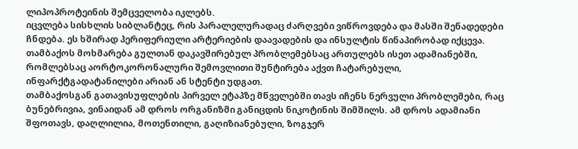ლიპოპროტეინის შემცველობა იკლებს.
იცვლება სისხლის სიბლანტეც, რის პარალელურადაც ძარღვები ვიწროვდება და მასში შენადედები ჩნდება. ეს ხშირად პერიფერიული არტერიების დაავადების და ინსულტის წინაპირობად იქცევა. თამბაქოს მოხმარება გულთან დაკავშირებულ პრობლემებსაც ართულებს ისეთ ადამიანებში, რომლებსაც აორტოკორონალური შემოვლითი შუნტირება აქვთ ჩატარებული, ინფარქტგადატანილები არიან ან სტენტი უდგათ.
თამბაქოსგან გათავისუფლების პირველ ეტაპზე მწველებში თავს იჩენს ნერვული პრობლემები, რაც ბუნებრივია, ვინაიდან ამ დროს ორგანიზმი განიცდის ნიკოტინის შიმშილს. ამ დროს ადამიანი შფოთავს, დაღლილია, მოთენთილი, გაღიზიანებული, ზოგჯერ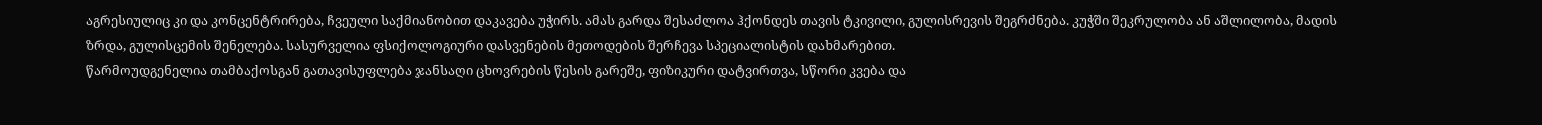აგრესიულიც კი და კონცენტრირება, ჩვეული საქმიანობით დაკავება უჭირს. ამას გარდა შესაძლოა ჰქონდეს თავის ტკივილი, გულისრევის შეგრძნება. კუჭში შეკრულობა ან აშლილობა, მადის ზრდა, გულისცემის შენელება. სასურველია ფსიქოლოგიური დასვენების მეთოდების შერჩევა სპეციალისტის დახმარებით.
წარმოუდგენელია თამბაქოსგან გათავისუფლება ჯანსაღი ცხოვრების წესის გარეშე, ფიზიკური დატვირთვა, სწორი კვება და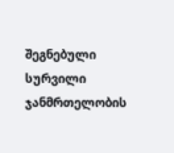შეგნებული სურვილი ჯანმრთელობის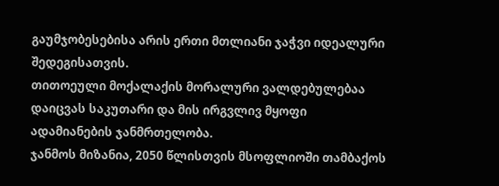გაუმჯობესებისა არის ერთი მთლიანი ჯაჭვი იდეალური შედეგისათვის.
თითოეული მოქალაქის მორალური ვალდებულებაა დაიცვას საკუთარი და მის ირგვლივ მყოფი ადამიანების ჯანმრთელობა.
ჯანმოს მიზანია, 2050 წლისთვის მსოფლიოში თამბაქოს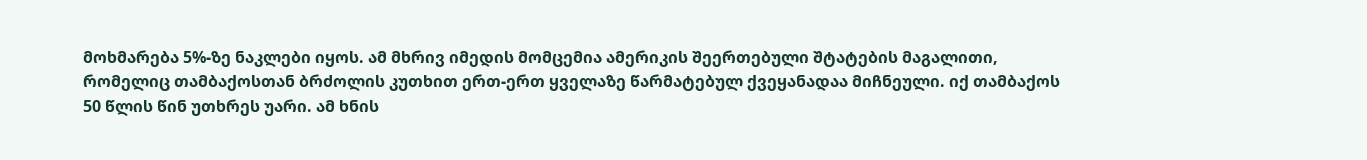მოხმარება 5%-ზე ნაკლები იყოს. ამ მხრივ იმედის მომცემია ამერიკის შეერთებული შტატების მაგალითი, რომელიც თამბაქოსთან ბრძოლის კუთხით ერთ-ერთ ყველაზე წარმატებულ ქვეყანადაა მიჩნეული. იქ თამბაქოს 50 წლის წინ უთხრეს უარი. ამ ხნის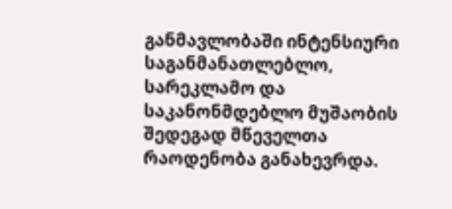განმავლობაში ინტენსიური საგანმანათლებლო, სარეკლამო და საკანონმდებლო მუშაობის შედეგად მწეველთა რაოდენობა განახევრდა.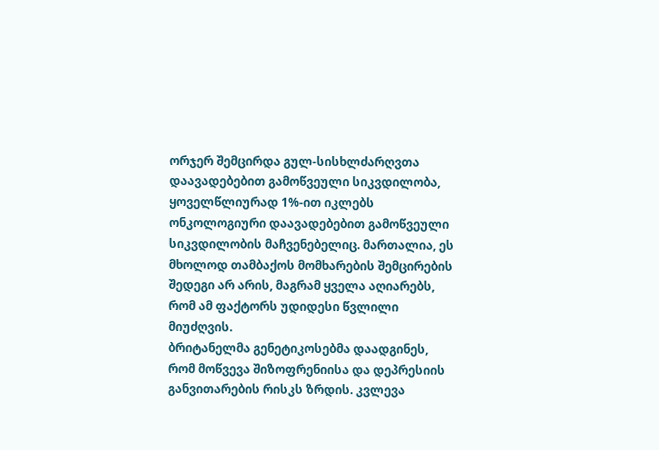ორჯერ შემცირდა გულ-სისხლძარღვთა დაავადებებით გამოწვეული სიკვდილობა, ყოველწლიურად 1%-ით იკლებს ონკოლოგიური დაავადებებით გამოწვეული სიკვდილობის მაჩვენებელიც. მართალია, ეს მხოლოდ თამბაქოს მომხარების შემცირების შედეგი არ არის, მაგრამ ყველა აღიარებს, რომ ამ ფაქტორს უდიდესი წვლილი მიუძღვის.
ბრიტანელმა გენეტიკოსებმა დაადგინეს, რომ მოწვევა შიზოფრენიისა და დეპრესიის განვითარების რისკს ზრდის. კვლევა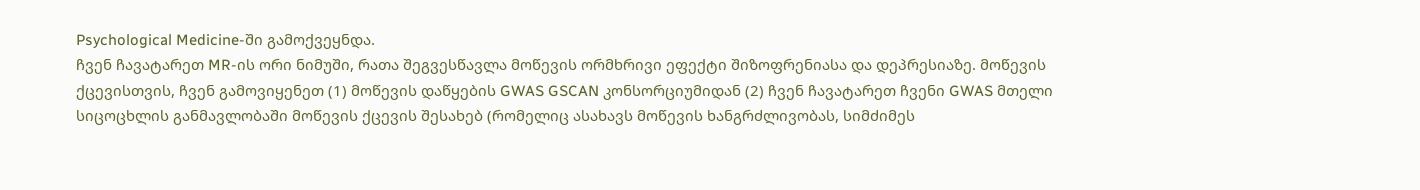Psychological Medicine-ში გამოქვეყნდა.
ჩვენ ჩავატარეთ MR-ის ორი ნიმუში, რათა შეგვესწავლა მოწევის ორმხრივი ეფექტი შიზოფრენიასა და დეპრესიაზე. მოწევის ქცევისთვის, ჩვენ გამოვიყენეთ (1) მოწევის დაწყების GWAS GSCAN კონსორციუმიდან (2) ჩვენ ჩავატარეთ ჩვენი GWAS მთელი სიცოცხლის განმავლობაში მოწევის ქცევის შესახებ (რომელიც ასახავს მოწევის ხანგრძლივობას, სიმძიმეს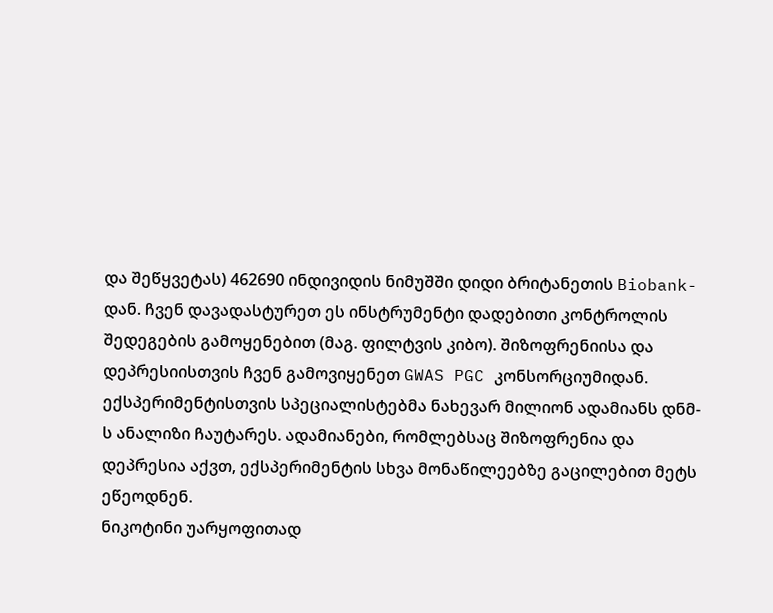და შეწყვეტას) 462690 ინდივიდის ნიმუშში დიდი ბრიტანეთის Biobank-დან. ჩვენ დავადასტურეთ ეს ინსტრუმენტი დადებითი კონტროლის შედეგების გამოყენებით (მაგ. ფილტვის კიბო). შიზოფრენიისა და დეპრესიისთვის ჩვენ გამოვიყენეთ GWAS PGC კონსორციუმიდან.
ექსპერიმენტისთვის სპეციალისტებმა ნახევარ მილიონ ადამიანს დნმ-ს ანალიზი ჩაუტარეს. ადამიანები, რომლებსაც შიზოფრენია და დეპრესია აქვთ, ექსპერიმენტის სხვა მონაწილეებზე გაცილებით მეტს ეწეოდნენ.
ნიკოტინი უარყოფითად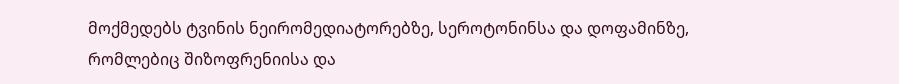მოქმედებს ტვინის ნეირომედიატორებზე, სეროტონინსა და დოფამინზე, რომლებიც შიზოფრენიისა და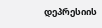დეპრესიის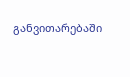განვითარებაში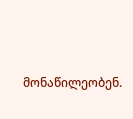მონაწილეობენ.